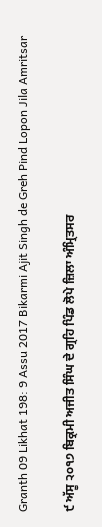Granth 09 Likhat 198: 9 Assu 2017 Bikarmi Ajit Singh de Greh Pind Lopon Jila Amritsar

੯ ਅੱਸੂ ੨੦੧੭ ਬਿਕ੍ਰਮੀ ਅਜੀਤ ਸਿੰਘ ਦੇ ਗ੍ਰਹਿ ਪਿੰਡ ਲੋਪੇ ਜ਼ਿਲਾ ਅੰਮ੍ਰਿਤਸਰ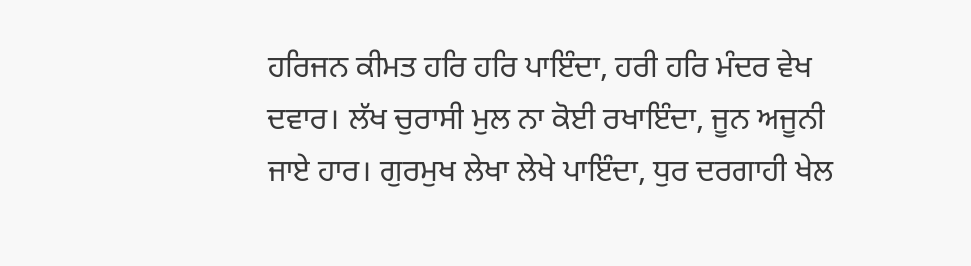ਹਰਿਜਨ ਕੀਮਤ ਹਰਿ ਹਰਿ ਪਾਇੰਦਾ, ਹਰੀ ਹਰਿ ਮੰਦਰ ਵੇਖ ਦਵਾਰ। ਲੱਖ ਚੁਰਾਸੀ ਮੁਲ ਨਾ ਕੋਈ ਰਖਾਇੰਦਾ, ਜੂਨ ਅਜੂਨੀ ਜਾਏ ਹਾਰ। ਗੁਰਮੁਖ ਲੇਖਾ ਲੇਖੇ ਪਾਇੰਦਾ, ਧੁਰ ਦਰਗਾਹੀ ਖੇਲ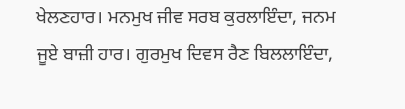ਖੇਲਣਹਾਰ। ਮਨਮੁਖ ਜੀਵ ਸਰਬ ਕੁਰਲਾਇੰਦਾ, ਜਨਮ ਜੂਏ ਬਾਜ਼ੀ ਹਾਰ। ਗੁਰਮੁਖ ਦਿਵਸ ਰੈਣ ਬਿਲਲਾਇੰਦਾ,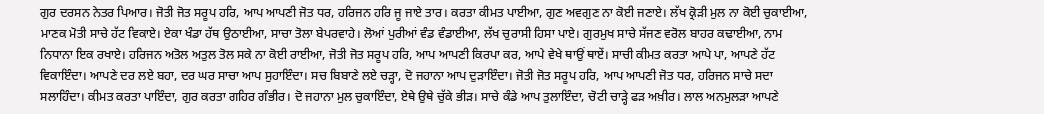ਗੁਰ ਦਰਸਨ ਨੇਤਰ ਪਿਆਰ। ਜੋਤੀ ਜੋਤ ਸਰੂਪ ਹਰਿ, ਆਪ ਆਪਣੀ ਜੋਤ ਧਰ, ਹਰਿਜਨ ਹਰਿ ਜੂ ਜਾਏ ਤਾਰ। ਕਰਤਾ ਕੀਮਤ ਪਾਈਆ, ਗੁਣ ਅਵਗੁਣ ਨਾ ਕੋਈ ਜਣਾਏ। ਲੱਖ ਕ੍ਰੋੜੀ ਮੁਲ ਨਾ ਕੋਈ ਚੁਕਾਈਆ, ਮਾਣਕ ਮੋਤੀ ਸਾਚੇ ਹੱਟ ਵਿਕਾਏ। ਏਕਾ ਖੰਡਾ ਹੱਥ ਉਠਾਈਆ, ਸਾਚਾ ਤੋਲਾ ਬੇਪਰਵਾਹੇ। ਲੋਆਂ ਪੁਰੀਆਂ ਵੰਡ ਵੰਡਾਈਆ, ਲੱਖ ਚੁਰਾਸੀ ਹਿਸਾ ਪਾਏ। ਗੁਰਮੁਖ ਸਾਚੇ ਸੱਜਣ ਵਰੋਲ ਬਾਹਰ ਕਢਾਈਆ, ਨਾਮ ਨਿਧਾਨਾ ਇਕ ਰਖਾਏ। ਹਰਿਜਨ ਅਤੋਲ ਅਤੁਲ ਤੋਲ ਸਕੇ ਨਾ ਕੋਈ ਰਾਈਆ, ਜੋਤੀ ਜੋਤ ਸਰੂਪ ਹਰਿ, ਆਪ ਆਪਣੀ ਕਿਰਪਾ ਕਰ, ਆਪੇ ਵੇਖੇ ਥਾਉਂ ਥਾਏਂ। ਸਾਚੀ ਕੀਮਤ ਕਰਤਾ ਆਪੇ ਪਾ, ਆਪਣੇ ਹੱਟ ਵਿਕਾਇੰਦਾ। ਆਪਣੇ ਦਰ ਲਏ ਬਹਾ, ਦਰ ਘਰ ਸਾਚਾ ਆਪ ਸੁਹਾਇੰਦਾ। ਸਚ ਬਿਬਾਣੇ ਲਏ ਚੜ੍ਹਾ, ਦੋ ਜਹਾਨਾ ਆਪ ਦੁੜਾਇੰਦਾ। ਜੋਤੀ ਜੋਤ ਸਰੂਪ ਹਰਿ, ਆਪ ਆਪਣੀ ਜੋਤ ਧਰ, ਹਰਿਜਨ ਸਾਚੇ ਸਦਾ ਸਲਾਹਿੰਦਾ। ਕੀਮਤ ਕਰਤਾ ਪਾਇੰਦਾ, ਗੁਰ ਕਰਤਾ ਗਹਿਰ ਗੰਭੀਰ। ਦੋ ਜਹਾਨਾ ਮੁਲ ਚੁਕਾਇੰਦਾ, ਏਥੇ ਉਥੇ ਚੁੱਕੇ ਭੀੜ। ਸਾਚੇ ਕੰਡੇ ਆਪ ਤੁਲਾਇੰਦਾ, ਚੋਟੀ ਚਾੜ੍ਹੇ ਫੜ ਅਖ਼ੀਰ। ਲਾਲ ਅਨਮੁਲੜਾ ਆਪਣੇ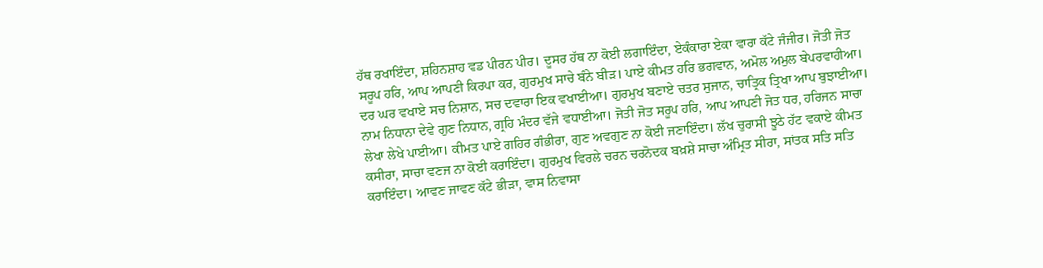ਹੱਥ ਰਖਾਇੰਦਾ, ਸ਼ਹਿਨਸ਼ਾਹ ਵਡ ਪੀਰਨ ਪੀਰ। ਦੂਸਰ ਹੱਥ ਨਾ ਕੋਈ ਲਗਾਇੰਦਾ, ਏਕੰਕਾਰਾ ਏਕਾ ਵਾਰਾ ਕੱਟੇ ਜੰਜੀਰ। ਜੋਤੀ ਜੋਤ ਸਰੂਪ ਹਰਿ, ਆਪ ਆਪਣੀ ਕਿਰਪਾ ਕਰ, ਗੁਰਮੁਖ ਸਾਚੇ ਬੰਨੇ ਬੀੜ। ਪਾਏ ਕੀਮਤ ਹਰਿ ਭਗਵਾਨ, ਅਮੋਲ ਅਮੁਲ ਬੇਪਰਵਾਹੀਆ। ਦਰ ਘਰ ਵਖਾਏ ਸਚ ਨਿਸ਼ਾਨ, ਸਚ ਦਵਾਰਾ ਇਕ ਵਖਾਈਆ। ਗੁਰਮੁਖ ਬਣਾਏ ਚਤਰ ਸੁਜਾਨ, ਚਾਤ੍ਰਿਕ ਤ੍ਰਿਖਾ ਆਪ ਬੁਝਾਈਆ। ਨਾਮ ਨਿਧਾਨਾ ਦੇਵੇ ਗੁਣ ਨਿਧਾਨ, ਗ੍ਰਹਿ ਮੰਦਰ ਵੱਜੇ ਵਧਾਈਆ। ਜੋਤੀ ਜੋਤ ਸਰੂਪ ਹਰਿ, ਆਪ ਆਪਣੀ ਜੋਤ ਧਰ, ਹਰਿਜਨ ਸਾਚਾ ਲੇਖਾ ਲੇਖੇ ਪਾਈਆ। ਕੀਮਤ ਪਾਏ ਗਹਿਰ ਗੰਭੀਰਾ, ਗੁਣ ਅਵਗੁਣ ਨਾ ਕੋਈ ਜਣਾਇੰਦਾ। ਲੱਖ ਚੁਰਾਸੀ ਝੂਠੇ ਹੱਟ ਵਕਾਏ ਕੀਮਤ ਕਸੀਰਾ, ਸਾਚਾ ਵਣਜ ਨਾ ਕੋਈ ਕਰਾਇੰਦਾ। ਗੁਰਮੁਖ ਵਿਰਲੇ ਚਰਨ ਚਰਨੋਦਕ ਬਖ਼ਸ਼ੇ ਸਾਚਾ ਅੰਮ੍ਰਿਤ ਸੀਰਾ, ਸਾਂਤਕ ਸਤਿ ਸਤਿ ਕਰਾਇੰਦਾ। ਆਵਣ ਜਾਵਣ ਕੱਟੇ ਭੀੜਾ, ਵਾਸ ਨਿਵਾਸਾ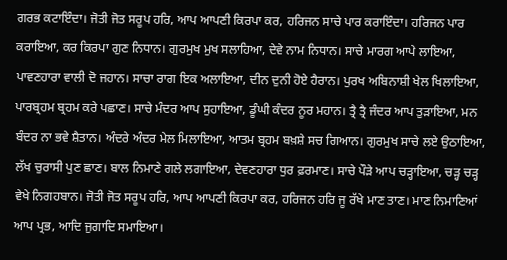ਗਰਭ ਕਟਾਇੰਦਾ। ਜੋਤੀ ਜੋਤ ਸਰੂਪ ਹਰਿ, ਆਪ ਆਪਣੀ ਕਿਰਪਾ ਕਰ, ਹਰਿਜਨ ਸਾਚੇ ਪਾਰ ਕਰਾਇੰਦਾ। ਹਰਿਜਨ ਪਾਰ ਕਰਾਇਆ, ਕਰ ਕਿਰਪਾ ਗੁਣ ਨਿਧਾਨ। ਗੁਰਮੁਖ ਮੁਖ ਸਲਾਹਿਆ, ਦੇਵੇ ਨਾਮ ਨਿਧਾਨ। ਸਾਚੇ ਮਾਰਗ ਆਪੇ ਲਾਇਆ, ਪਾਵਣਹਾਰਾ ਵਾਲੀ ਦੋ ਜਹਾਨ। ਸਾਚਾ ਰਾਗ ਇਕ ਅਲਾਇਆ, ਦੀਨ ਦੁਨੀ ਹੋਏ ਹੈਰਾਨ। ਪੁਰਖ ਅਬਿਨਾਸ਼ੀ ਖੇਲ ਖਿਲਾਇਆ, ਪਾਰਬ੍ਰਹਮ ਬ੍ਰਹਮ ਕਰੇ ਪਛਾਣ। ਸਾਚੇ ਮੰਦਰ ਆਪ ਸੁਹਾਇਆ, ਡੂੰਘੀ ਕੰਦਰ ਨੂਰ ਮਹਾਨ। ਤ੍ਰੈ ਤ੍ਰੈ ਜੰਦਰ ਆਪ ਤੁੜਾਇਆ, ਮਨ ਬੰਦਰ ਨਾ ਭਵੇ ਸ਼ੈਤਾਨ। ਅੰਦਰੇ ਅੰਦਰ ਮੇਲ ਮਿਲਾਇਆ, ਆਤਮ ਬ੍ਰਹਮ ਬਖ਼ਸ਼ੇ ਸਚ ਗਿਆਨ। ਗੁਰਮੁਖ ਸਾਚੇ ਲਏ ਉਠਾਇਆ, ਲੱਖ ਚੁਰਾਸੀ ਪੁਣ ਛਾਣ। ਬਾਲ ਨਿਮਾਣੇ ਗਲੇ ਲਗਾਇਆ, ਦੇਵਣਹਾਰਾ ਧੁਰ ਫ਼ਰਮਾਣ। ਸਾਚੇ ਪੌੜੇ ਆਪ ਚੜ੍ਹਾਇਆ, ਚੜ੍ਹ ਚੜ੍ਹ ਵੇਖੇ ਨਿਗਹਬਾਨ। ਜੋਤੀ ਜੋਤ ਸਰੂਪ ਹਰਿ, ਆਪ ਆਪਣੀ ਕਿਰਪਾ ਕਰ, ਹਰਿਜਨ ਹਰਿ ਜੂ ਰੱਖੇ ਮਾਣ ਤਾਣ। ਮਾਣ ਨਿਮਾਣਿਆਂ ਆਪ ਪ੍ਰਭ, ਆਦਿ ਜੁਗਾਦਿ ਸਮਾਇਆ।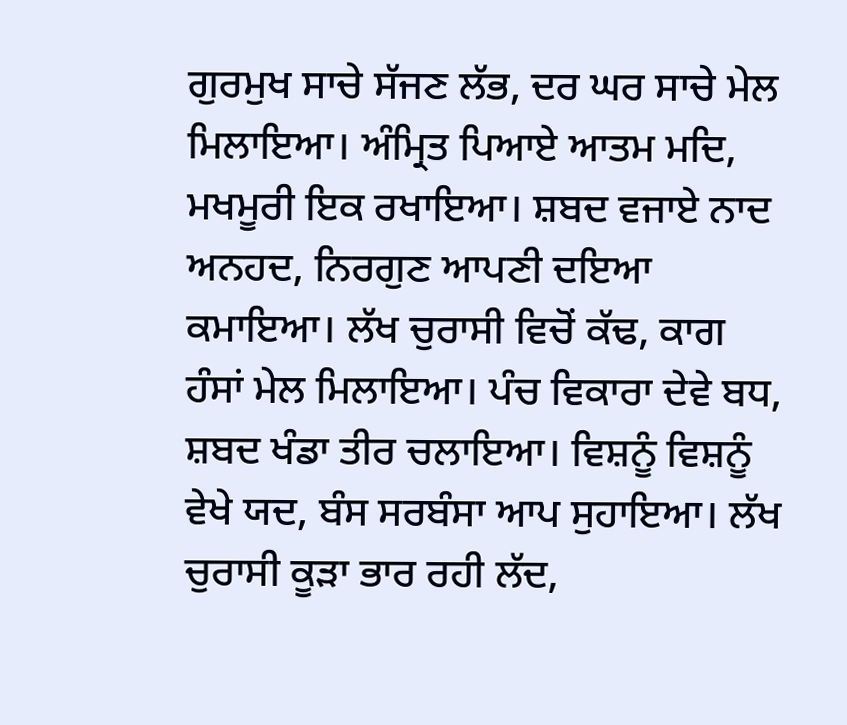ਗੁਰਮੁਖ ਸਾਚੇ ਸੱਜਣ ਲੱਭ, ਦਰ ਘਰ ਸਾਚੇ ਮੇਲ ਮਿਲਾਇਆ। ਅੰਮ੍ਰਿਤ ਪਿਆਏ ਆਤਮ ਮਦਿ, ਮਖਮੂਰੀ ਇਕ ਰਖਾਇਆ। ਸ਼ਬਦ ਵਜਾਏ ਨਾਦ ਅਨਹਦ, ਨਿਰਗੁਣ ਆਪਣੀ ਦਇਆ ਕਮਾਇਆ। ਲੱਖ ਚੁਰਾਸੀ ਵਿਚੋਂ ਕੱਢ, ਕਾਗ ਹੰਸਾਂ ਮੇਲ ਮਿਲਾਇਆ। ਪੰਚ ਵਿਕਾਰਾ ਦੇਵੇ ਬਧ, ਸ਼ਬਦ ਖੰਡਾ ਤੀਰ ਚਲਾਇਆ। ਵਿਸ਼ਨੂੰ ਵਿਸ਼ਨੂੰ ਵੇਖੇ ਯਦ, ਬੰਸ ਸਰਬੰਸਾ ਆਪ ਸੁਹਾਇਆ। ਲੱਖ ਚੁਰਾਸੀ ਕੂੜਾ ਭਾਰ ਰਹੀ ਲੱਦ,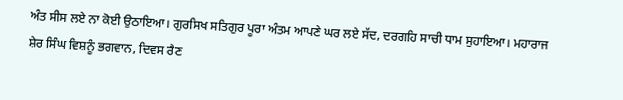ਅੰਤ ਸੀਸ ਲਏ ਨਾ ਕੋਈ ਉਠਾਇਆ। ਗੁਰਸਿਖ ਸਤਿਗੁਰ ਪੂਰਾ ਅੰਤਮ ਆਪਣੇ ਘਰ ਲਏ ਸੱਦ, ਦਰਗਹਿ ਸਾਚੀ ਧਾਮ ਸੁਹਾਇਆ। ਮਹਾਰਾਜ ਸ਼ੇਰ ਸਿੰਘ ਵਿਸ਼ਨੂੰ ਭਗਵਾਨ, ਦਿਵਸ ਰੈਣ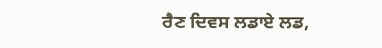ਰੈਣ ਦਿਵਸ ਲਡਾਏ ਲਡ,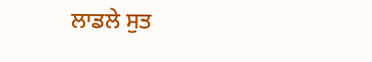ਲਾਡਲੇ ਸੁਤ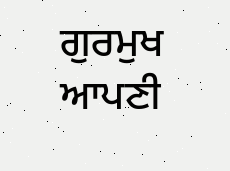ਗੁਰਮੁਖ ਆਪਣੀ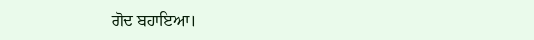ਗੋਦ ਬਹਾਇਆ।